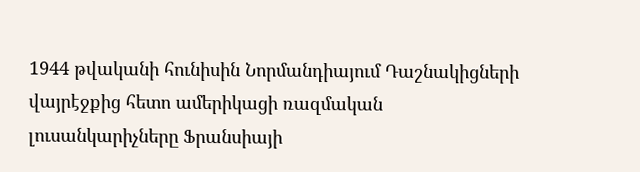1944 թվականի հունիսին Նորմանդիայում Դաշնակիցների վայրէջքից հետո ամերիկացի ռազմական լուսանկարիչները Ֆրանսիայի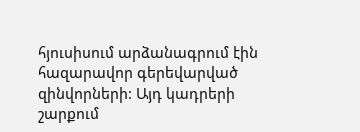հյուսիսում արձանագրում էին հազարավոր գերեվարված զինվորների: Այդ կադրերի շարքում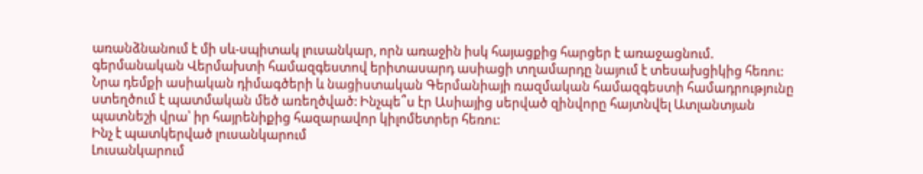առանձնանում է մի սև-սպիտակ լուսանկար, որն առաջին իսկ հայացքից հարցեր է առաջացնում. գերմանական Վերմախտի համազգեստով երիտասարդ ասիացի տղամարդը նայում է տեսախցիկից հեռու: Նրա դեմքի ասիական դիմագծերի և նացիստական Գերմանիայի ռազմական համազգեստի համադրությունը ստեղծում է պատմական մեծ առեղծված: Ինչպե՞ս էր Ասիայից սերված զինվորը հայտնվել Ատլանտյան պատնեշի վրա՝ իր հայրենիքից հազարավոր կիլոմետրեր հեռու:
Ինչ է պատկերված լուսանկարում
Լուսանկարում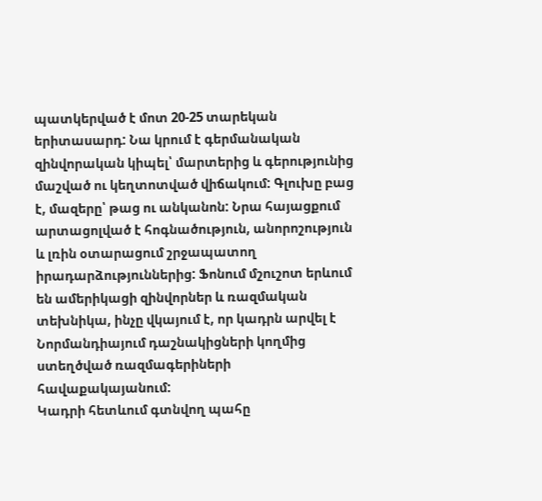պատկերված է մոտ 20-25 տարեկան երիտասարդ: Նա կրում է գերմանական զինվորական կիպել՝ մարտերից և գերությունից մաշված ու կեղտոտված վիճակում: Գլուխը բաց է, մազերը՝ թաց ու անկանոն: Նրա հայացքում արտացոլված է հոգնածություն, անորոշություն և լռին օտարացում շրջապատող իրադարձություններից: Ֆոնում մշուշոտ երևում են ամերիկացի զինվորներ և ռազմական տեխնիկա, ինչը վկայում է, որ կադրն արվել է Նորմանդիայում դաշնակիցների կողմից ստեղծված ռազմագերիների հավաքակայանում:
Կադրի հետևում գտնվող պահը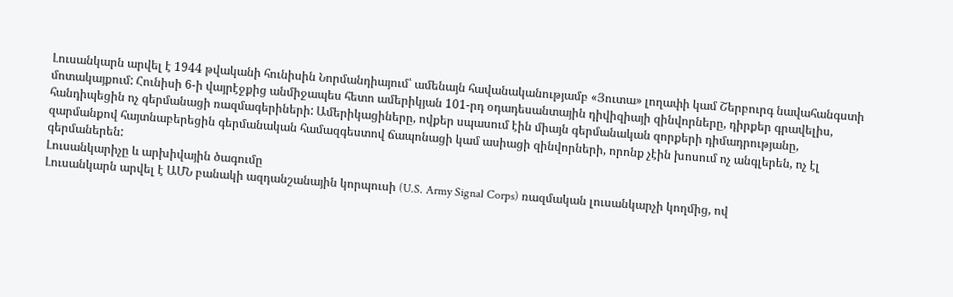Լուսանկարն արվել է 1944 թվականի հունիսին Նորմանդիայում՝ ամենայն հավանականությամբ «Յուտա» լողափի կամ Շերբուրգ նավահանգստի մոտակայքում: Հունիսի 6-ի վայրէջքից անմիջապես հետո ամերիկյան 101-րդ օդադեսանտային դիվիզիայի զինվորները, դիրքեր գրավելիս, հանդիպեցին ոչ գերմանացի ռազմագերիների: Ամերիկացիները, ովքեր սպասում էին միայն գերմանական զորքերի դիմադրությանը, զարմանքով հայտնաբերեցին գերմանական համազգեստով ճապոնացի կամ ասիացի զինվորների, որոնք չէին խոսում ոչ անգլերեն, ոչ էլ գերմաներեն:
Լուսանկարիչը և արխիվային ծագումը
Լուսանկարն արվել է ԱՄՆ բանակի ազդանշանային կորպուսի (U.S. Army Signal Corps) ռազմական լուսանկարչի կողմից, ով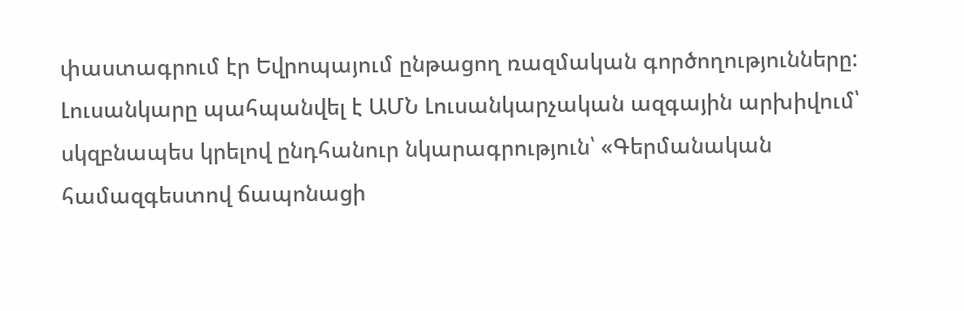փաստագրում էր Եվրոպայում ընթացող ռազմական գործողությունները: Լուսանկարը պահպանվել է ԱՄՆ Լուսանկարչական ազգային արխիվում՝ սկզբնապես կրելով ընդհանուր նկարագրություն՝ «Գերմանական համազգեստով ճապոնացի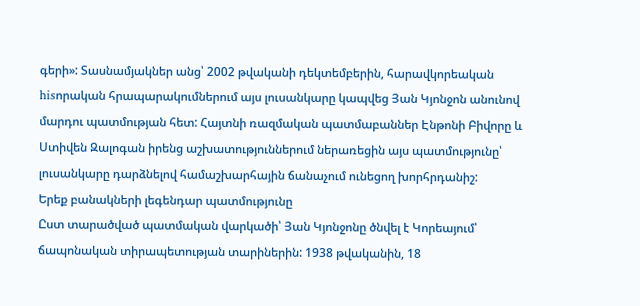գերի»: Տասնամյակներ անց՝ 2002 թվականի դեկտեմբերին, հարավկորեական hisորական հրապարակումներում այս լուսանկարը կապվեց Յան Կյոնջոն անունով մարդու պատմության հետ: Հայտնի ռազմական պատմաբաններ Էնթոնի Բիվորը և Ստիվեն Զալոգան իրենց աշխատություններում ներառեցին այս պատմությունը՝ լուսանկարը դարձնելով համաշխարհային ճանաչում ունեցող խորհրդանիշ:
Երեք բանակների լեգենդար պատմությունը
Ըստ տարածված պատմական վարկածի՝ Յան Կյոնջոնը ծնվել է Կորեայում՝ ճապոնական տիրապետության տարիներին: 1938 թվականին, 18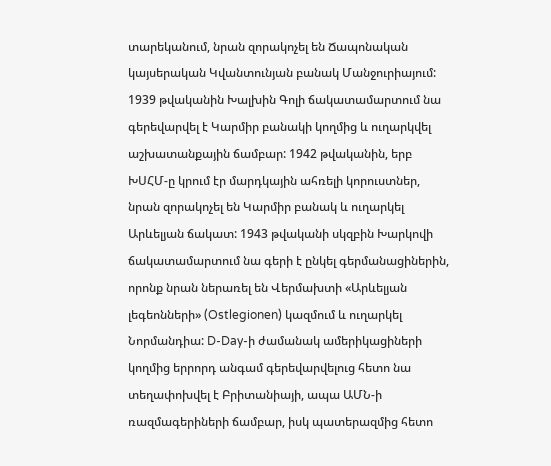տարեկանում, նրան զորակոչել են Ճապոնական կայսերական Կվանտունյան բանակ Մանջուրիայում: 1939 թվականին Խալխին Գոլի ճակատամարտում նա գերեվարվել է Կարմիր բանակի կողմից և ուղարկվել աշխատանքային ճամբար: 1942 թվականին, երբ ԽՍՀՄ-ը կրում էր մարդկային ահռելի կորուստներ, նրան զորակոչել են Կարմիր բանակ և ուղարկել Արևելյան ճակատ: 1943 թվականի սկզբին Խարկովի ճակատամարտում նա գերի է ընկել գերմանացիներին, որոնք նրան ներառել են Վերմախտի «Արևելյան լեգեոնների» (Ostlegionen) կազմում և ուղարկել Նորմանդիա: D-Day-ի ժամանակ ամերիկացիների կողմից երրորդ անգամ գերեվարվելուց հետո նա տեղափոխվել է Բրիտանիայի, ապա ԱՄՆ-ի ռազմագերիների ճամբար, իսկ պատերազմից հետո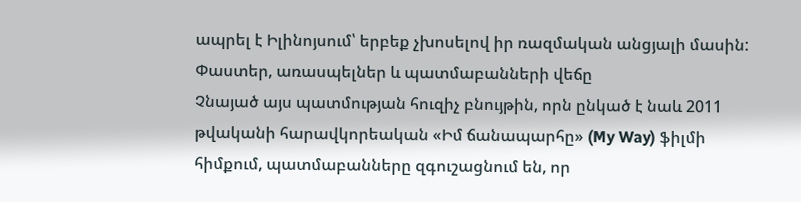ապրել է Իլինոյսում՝ երբեք չխոսելով իր ռազմական անցյալի մասին:
Փաստեր, առասպելներ և պատմաբանների վեճը
Չնայած այս պատմության հուզիչ բնույթին, որն ընկած է նաև 2011 թվականի հարավկորեական «Իմ ճանապարհը» (My Way) ֆիլմի հիմքում, պատմաբանները զգուշացնում են, որ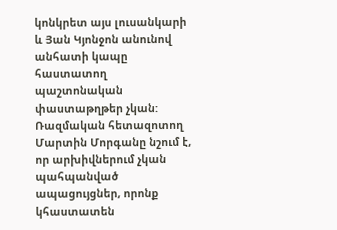կոնկրետ այս լուսանկարի և Յան Կյոնջոն անունով անհատի կապը հաստատող պաշտոնական փաստաթղթեր չկան: Ռազմական հետազոտող Մարտին Մորգանը նշում է, որ արխիվներում չկան պահպանված ապացույցներ, որոնք կհաստատեն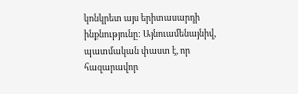կոնկրետ այս երիտասարդի ինքնությունը: Այնուամենայնիվ, պատմական փաստ է, որ հազարավոր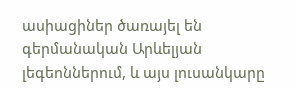ասիացիներ ծառայել են գերմանական Արևելյան լեգեոններում, և այս լուսանկարը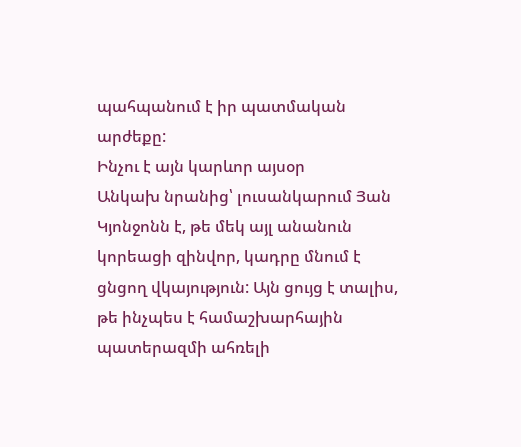պահպանում է իր պատմական արժեքը:
Ինչու է այն կարևոր այսօր
Անկախ նրանից՝ լուսանկարում Յան Կյոնջոնն է, թե մեկ այլ անանուն կորեացի զինվոր, կադրը մնում է ցնցող վկայություն: Այն ցույց է տալիս, թե ինչպես է համաշխարհային պատերազմի ահռելի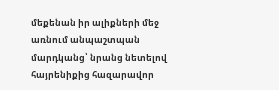մեքենան իր ալիքների մեջ առնում անպաշտպան մարդկանց՝ նրանց նետելով հայրենիքից հազարավոր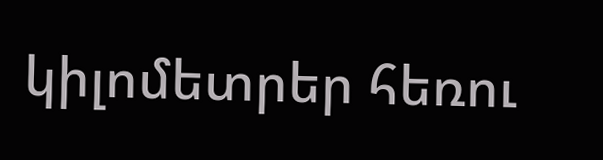կիլոմետրեր հեռու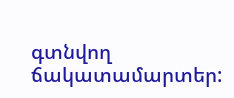գտնվող ճակատամարտեր: